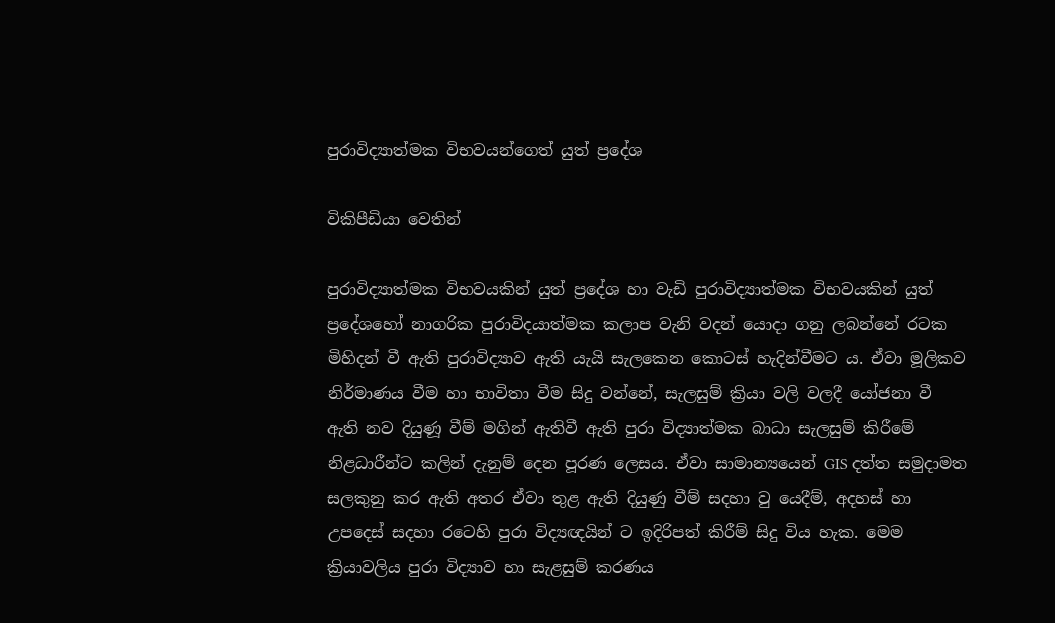පුරාවිද්‍යාත්මක විභවයන්ගෙත් යුත් ප්‍රදේශ

විකිපීඩියා වෙතින්

පුරාවිද්‍යාත්මක විභවයකින් යුත් ප්‍රදේශ හා වැඩි පුරාවිද්‍යාත්මක විභවයකින් යුත් ප්‍රදේශ‍හෝ නාගරික පුරාවිදයාත්මක කලාප වැනි වදන් යොදා ගනු ලබන්නේ රටක මිහිදන් වී ඇති පුරාවිද්‍යාව ඇති යැයි සැලකෙන කොටස් හැදින්වීමට ය. ඒවා මූලිකව නිර්මාණය වීම හා භාවිතා වීම සිදු වන්නේ, සැලසුම් ක්‍රියා වලි වලදී යෝජනා වී ඇති නව දියුණූ වීම් මගින් ඇතිවී ඇති පුරා විද්‍යාත්මක බාධා සැලසුම් කිරීමේ නිළධාරීන්ට කලින් දැනුම් දෙන පූරණ ලෙසය. ඒවා සාමාන්‍යයෙන් GIS දත්ත සමුදාමත සලකුනු කර ඇති අතර ඒවා තුළ ඇති දියුණු වීම් සදහා වු යෙදීම්, අදහස් හා උපදෙස් සදහා රටෙහි පුරා විද්‍යඥයින් ට ඉදිරිපත් කිරීම් සිදු විය හැක. මෙම ක්‍රියාවලිය පුරා විද්‍යාව හා සැළසුම් කරණය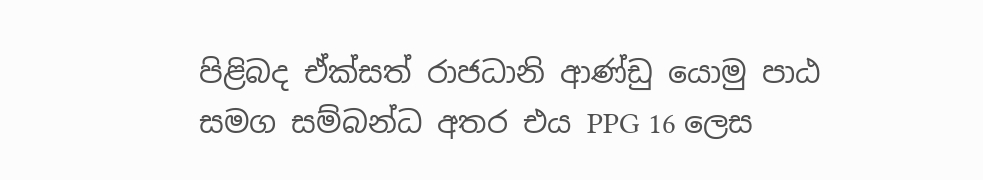පිළිබද ඒක්සත් රාජධානි ආණ්ඩු යොමු පාඨ සමග සම්බන්ධ අතර එය PPG 16 ලෙස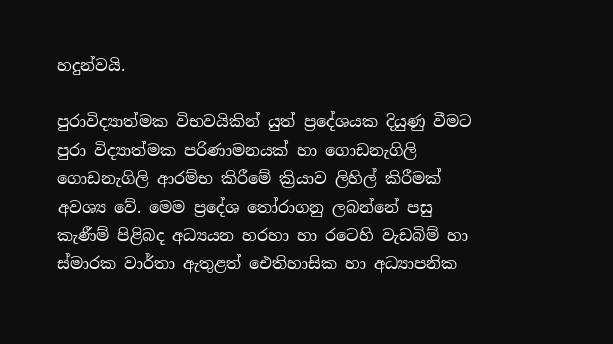හදුන්වයි.

පුරාවිද්‍යාත්මක විභවයිකින් යුත් ප්‍රදේශයක දියුණු වීමට පුරා විද්‍යාත්මක පරිණාමනයක් හා ගොඩනැගිලි ගොඩනැගිලි ආරම්භ කිරීමේ ක්‍රියාව ලිහිල් කිරීමක් අවශ්‍ය වේ. මෙම ප්‍රදේශ තෝරාගනු ලබන්නේ පසු කැණීම් පිළිබද අධ්‍යයන හරහා හා රටෙහි වැඩබිම් හා ස්මාරක වාර්තා ඇතුළත් ඓතිහාසික හා අධ්‍යාපනික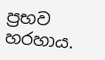ප්‍රභව හරහාය.